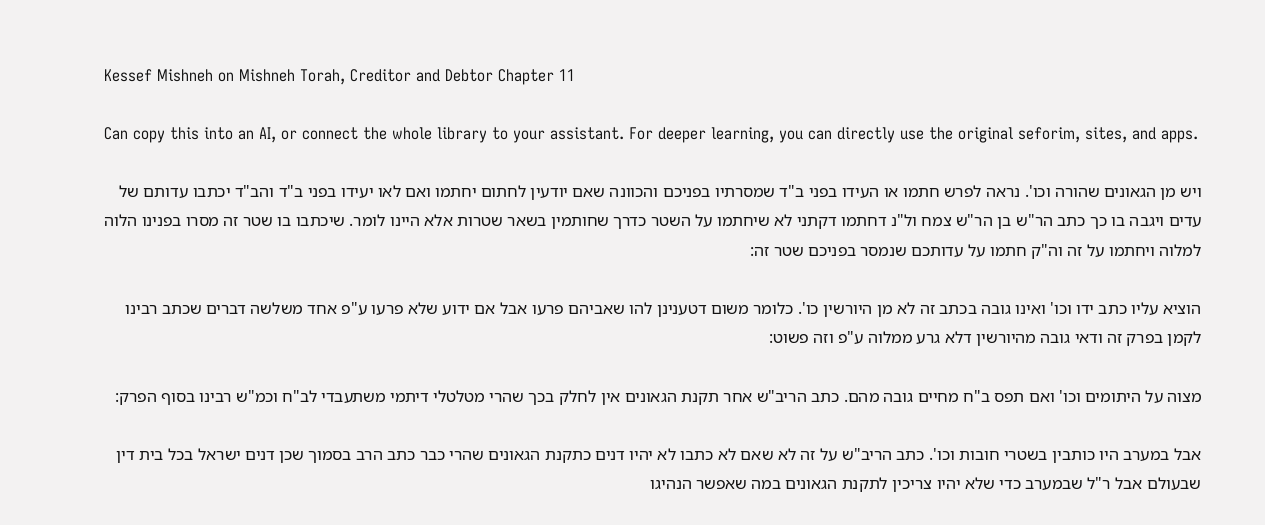Kessef Mishneh on Mishneh Torah, Creditor and Debtor Chapter 11

Can copy this into an AI, or connect the whole library to your assistant. For deeper learning, you can directly use the original seforim, sites, and apps.

ויש מן הגאונים שהורה וכו'. נראה לפרש חתמו או העידו בפני ב"ד שמסרתיו בפניכם והכוונה שאם יודעין לחתום יחתמו ואם לאו יעידו בפני ב"ד והב"ד יכתבו עדותם של עדים ויגבה בו כך כתב הר"ש בן הר"ש צמח ול"נ דחתמו דקתני לא שיחתמו על השטר כדרך שחותמין בשאר שטרות אלא היינו לומר. שיכתבו בו שטר זה מסרו בפנינו הלוה למלוה ויחתמו על זה וה"ק חתמו על עדותכם שנמסר בפניכם שטר זה:

הוציא עליו כתב ידו וכו' ואינו גובה בכתב זה לא מן היורשין כו'. כלומר משום דטענינן להו שאביהם פרעו אבל אם ידוע שלא פרעו ע"פ אחד משלשה דברים שכתב רבינו לקמן בפרק זה ודאי גובה מהיורשין דלא גרע ממלוה ע"פ וזה פשוט:

מצוה על היתומים וכו' ואם תפס ב"ח מחיים גובה מהם. כתב הריב"ש אחר תקנת הגאונים אין לחלק בכך שהרי מטלטלי דיתמי משתעבדי לב"ח וכמ"ש רבינו בסוף הפרק:

אבל במערב היו כותבין בשטרי חובות וכו'. כתב הריב"ש על זה לא שאם לא כתבו לא יהיו דנים כתקנת הגאונים שהרי כבר כתב הרב בסמוך שכן דנים ישראל בכל בית דין שבעולם אבל ר"ל שבמערב כדי שלא יהיו צריכין לתקנת הגאונים במה שאפשר הנהיגו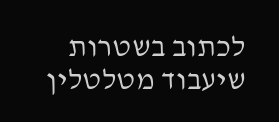לכתוב בשטרות שיעבוד מטלטלין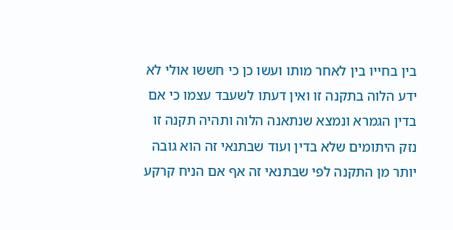בין בחייו בין לאחר מותו ועשו כן כי חששו אולי לא ידע הלוה בתקנה זו ואין דעתו לשעבד עצמו כי אם בדין הגמרא ונמצא שנתאנה הלוה ותהיה תקנה זו נזק היתומים שלא בדין ועוד שבתנאי זה הוא גובה יותר מן התקנה לפי שבתנאי זה אף אם הניח קרקע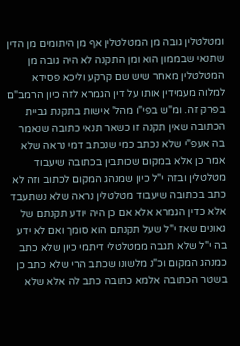ומטלטלין גובה מן המטלטלין אף מן היתומים מן הדין שתנאי שבממון הוא ומן התקנה לא היה גובה מן המטלטלין מאחר שיש שם קרקע וליכא פסידא למלוה מעמידין אותו על דין הגמרא לזה כיון הרמב"ם בפרק זה. ומ"ש בפי"ו מהל' אישות בתקנת גביית הכתובה שאין תקנה זו כשאר תנאי כתובה שנאמר בה אעפ"י שלא נכתב כמי שנכתב דמי נראה שלא אמר כן אלא במקום שכותבין בכתובה שיעבוד מטלטלין ובזה י"ל כיון שמנהג המקום לכתוב וזה לא כתב בכתובה שיעבוד מטלטלין נראה שלא נשתעבד אלא כדין הגמרא אלא אם כן היה יודע תקנתם של גאונים שאז י"ל שעל תקנתם הוא סומך ואם לא ידע בה י"ל שלא תגבה ממטלטלי דיתמי כיון שלא כתב כמנהג המקום וכ"נ מלשונו שכתב הרי שלא כתב כן בשטר הכתובה אלמא כתובה כתב לה אלא שלא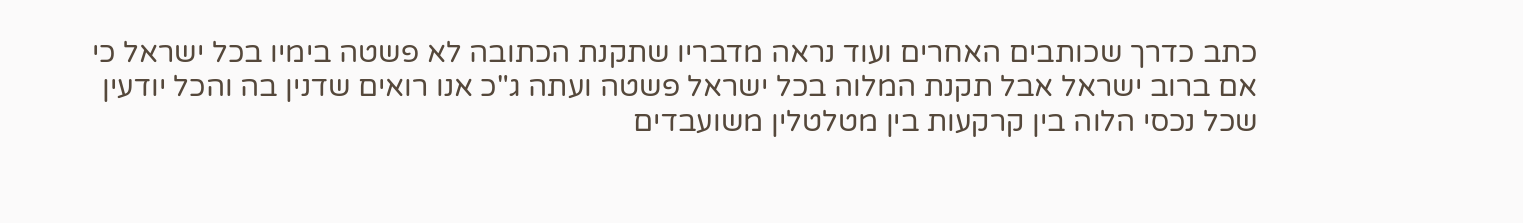כתב כדרך שכותבים האחרים ועוד נראה מדבריו שתקנת הכתובה לא פשטה בימיו בכל ישראל כי אם ברוב ישראל אבל תקנת המלוה בכל ישראל פשטה ועתה ג"כ אנו רואים שדנין בה והכל יודעין שכל נכסי הלוה בין קרקעות בין מטלטלין משועבדים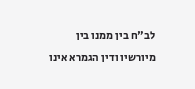לב"ח בין ממנו בין מיורשיו ודין הגמרא אינו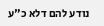נודע להם דלא כ"ע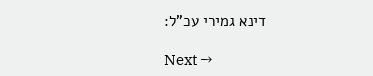דינא גמירי עכ"ל:

Next →